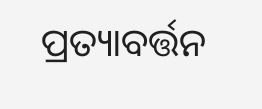ପ୍ରତ୍ୟାବର୍ତ୍ତନ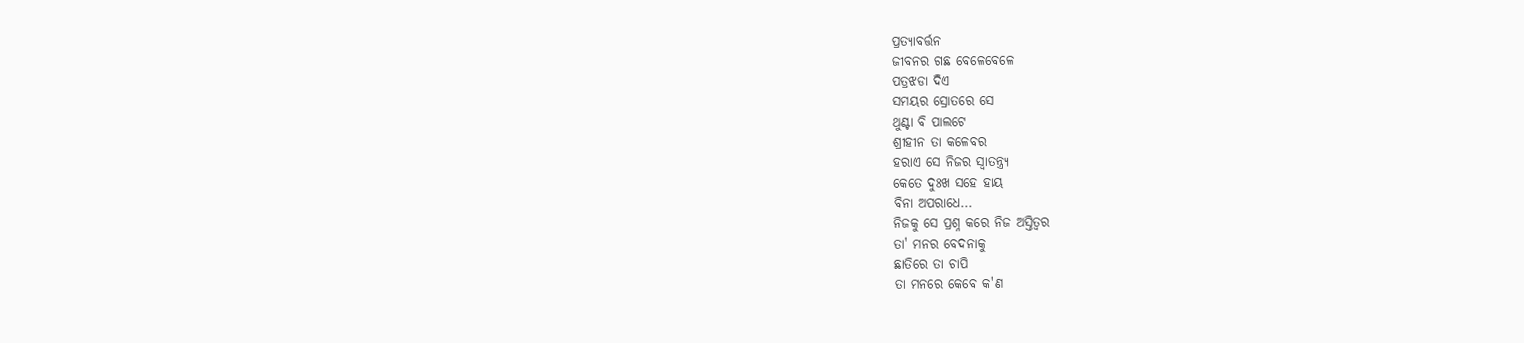ପ୍ରତ୍ୟାବର୍ତ୍ତନ
ଜୀବନର ଗଛ ବେଳେବେଳେ
ପତ୍ରଝଡା ଦିଏ
ସମୟର ସ୍ରୋତରେ ସେ
ଥୁଣ୍ଟା ବି ପାଲଟେ
ଶ୍ରୀହୀନ ତା କଳେବର
ହରାଏ ସେ ନିଜର ସ୍ଵାତନ୍ତ୍ର୍ୟ
କେତେ ଦୁଃଖ ସହେ ହାୟ
ବିନା ଅପରାଧେ...
ନିଜକୁ ସେ ପ୍ରଶ୍ନ କରେ ନିଜ ଅସ୍ତିତ୍ଵର
ତା' ମନର ବେଦନାକୁ
ଛାତିରେ ତା ଚାପି
ତା ମନରେ କେବେ କ'ଣ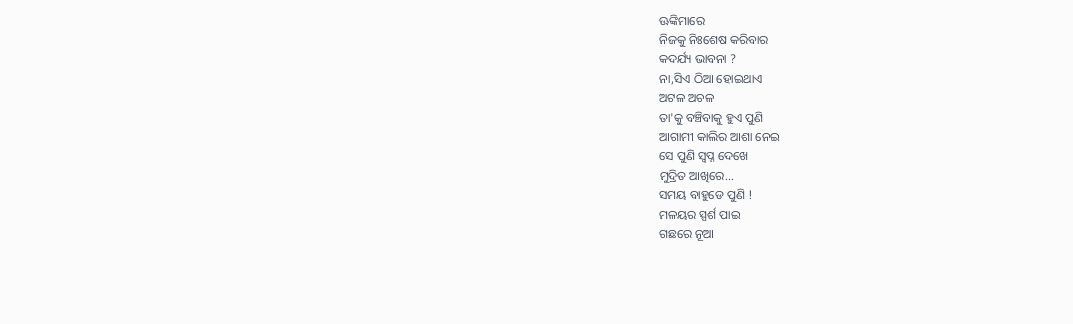ଊଙ୍କିମାରେ
ନିଜକୁ ନିଃଶେଷ କରିବାର
କଦର୍ଯ୍ୟ ଭାବନା ?
ନା,ସିଏ ଠିଆ ହୋଇଥାଏ
ଅଟଳ ଅଚଳ
ତା'କୁ ବଞ୍ଚିବାକୁ ହୁଏ ପୁଣି
ଆଗାମୀ କାଲିର ଆଶା ନେଇ
ସେ ପୁଣି ସ୍ଵପ୍ନ ଦେଖେ
ମୁଦ୍ରିତ ଆଖିରେ...
ସମୟ ବାହୁଡେ ପୁଣି !
ମଳୟର ସ୍ପର୍ଶ ପାଇ
ଗଛରେ ନୂଆ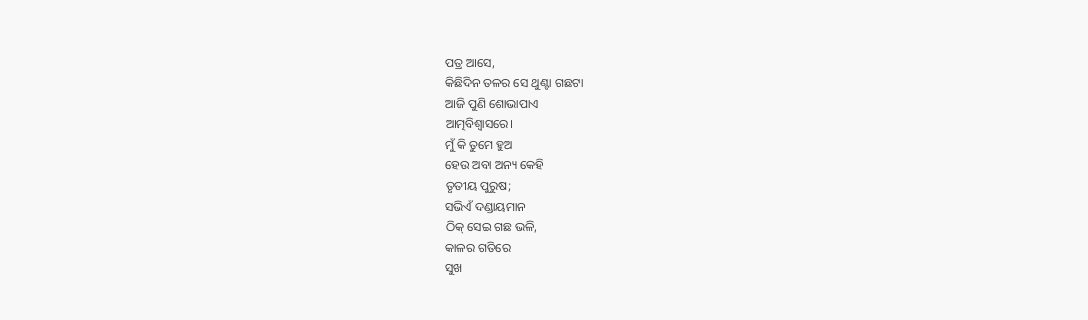ପତ୍ର ଆସେ,
କିଛିଦିନ ତଳର ସେ ଥୁଣ୍ଟା ଗଛଟା
ଆଜି ପୁଣି ଶୋଭାପାଏ
ଆତ୍ମବିଶ୍ୱାସରେ।
ମୁଁ କି ତୁମେ ହୁଅ
ହେଉ ଅବା ଅନ୍ୟ କେହି
ତୃତୀୟ ପୁରୁଷ;
ସଭିଏଁ ଦଣ୍ଡାୟମାନ
ଠିକ୍ ସେଇ ଗଛ ଭଳି,
କାଳର ଗତିରେ
ସୁଖ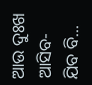ଆଉ ଦୁଃଖ
ଆସିବ-ଯିବ ବି...